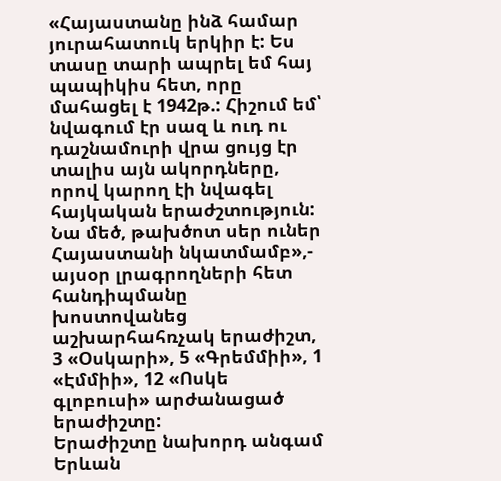«Հայաստանը ինձ համար յուրահատուկ երկիր է: Ես տասը տարի ապրել եմ հայ պապիկիս հետ, որը մահացել է 1942թ.: Հիշում եմ՝ նվագում էր սազ և ուդ ու դաշնամուրի վրա ցույց էր տալիս այն ակորդները, որով կարող էի նվագել հայկական երաժշտություն: Նա մեծ, թախծոտ սեր ուներ Հայաստանի նկատմամբ»,- այսօր լրագրողների հետ հանդիպմանը խոստովանեց աշխարհահռչակ երաժիշտ, 3 «Օսկարի», 5 «Գրեմմիի», 1 «Էմմիի», 12 «Ոսկե գլոբուսի» արժանացած երաժիշտը:
Երաժիշտը նախորդ անգամ Երևան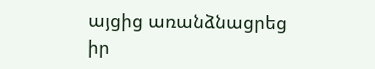այցից առանձնացրեց իր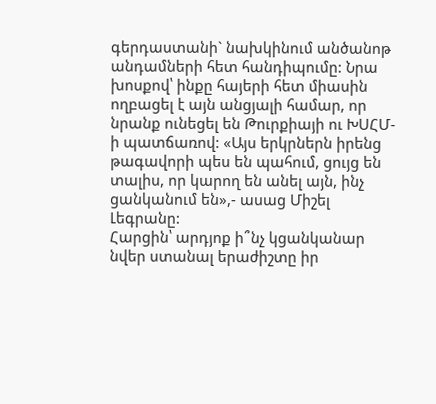գերդաստանի` նախկինում անծանոթ անդամների հետ հանդիպումը: Նրա խոսքով՝ ինքը հայերի հետ միասին ողբացել է այն անցյալի համար, որ նրանք ունեցել են Թուրքիայի ու ԽՍՀՄ-ի պատճառով: «Այս երկրներն իրենց թագավորի պես են պահում, ցույց են տալիս, որ կարող են անել այն, ինչ ցանկանում են»,- ասաց Միշել Լեգրանը:
Հարցին՝ արդյոք ի՞նչ կցանկանար նվեր ստանալ երաժիշտը իր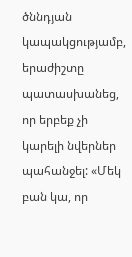ծննդյան կապակցությամբ, երաժիշտը պատասխանեց, որ երբեք չի կարելի նվերներ պահանջել: «Մեկ բան կա, որ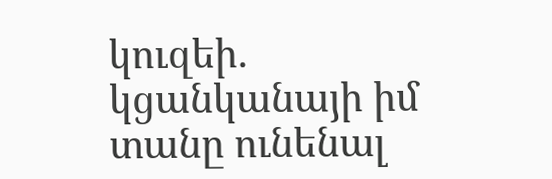կուզեի. կցանկանայի իմ տանը ունենալ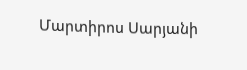Մարտիրոս Սարյանի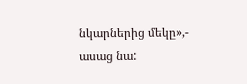նկարներից մեկը»,- ասաց նա: